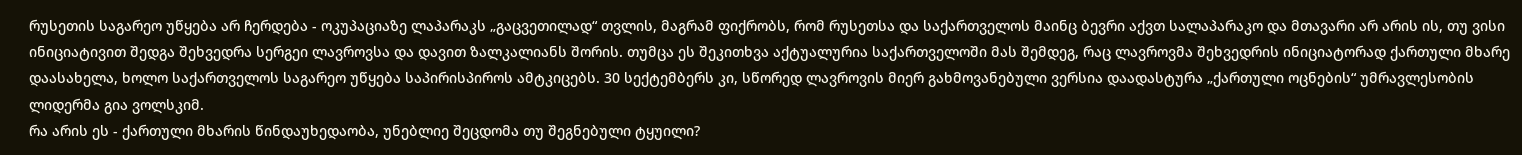რუსეთის საგარეო უწყება არ ჩერდება - ოკუპაციაზე ლაპარაკს „გაცვეთილად“ თვლის, მაგრამ ფიქრობს, რომ რუსეთსა და საქართველოს მაინც ბევრი აქვთ სალაპარაკო და მთავარი არ არის ის, თუ ვისი ინიციატივით შედგა შეხვედრა სერგეი ლავროვსა და დავით ზალკალიანს შორის. თუმცა ეს შეკითხვა აქტუალურია საქართველოში მას შემდეგ, რაც ლავროვმა შეხვედრის ინიციატორად ქართული მხარე დაასახელა, ხოლო საქართველოს საგარეო უწყება საპირისპიროს ამტკიცებს. 30 სექტემბერს კი, სწორედ ლავროვის მიერ გახმოვანებული ვერსია დაადასტურა „ქართული ოცნების“ უმრავლესობის ლიდერმა გია ვოლსკიმ.
რა არის ეს - ქართული მხარის წინდაუხედაობა, უნებლიე შეცდომა თუ შეგნებული ტყუილი?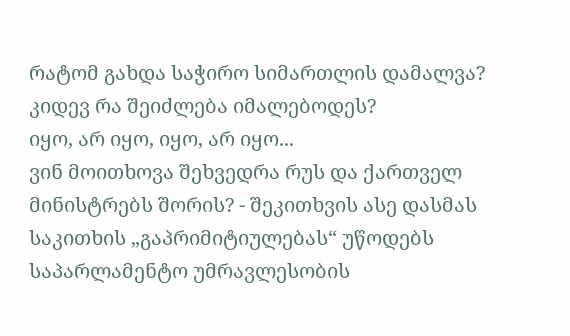რატომ გახდა საჭირო სიმართლის დამალვა? კიდევ რა შეიძლება იმალებოდეს?
იყო, არ იყო, იყო, არ იყო...
ვინ მოითხოვა შეხვედრა რუს და ქართველ მინისტრებს შორის? - შეკითხვის ასე დასმას საკითხის „გაპრიმიტიულებას“ უწოდებს საპარლამენტო უმრავლესობის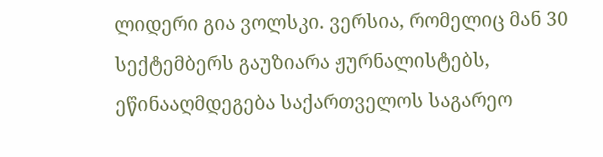ლიდერი გია ვოლსკი. ვერსია, რომელიც მან 30 სექტემბერს გაუზიარა ჟურნალისტებს, ეწინააღმდეგება საქართველოს საგარეო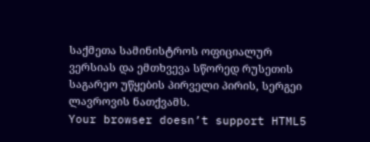საქმეთა სამინისტროს ოფიციალურ ვერსიას და ემთხვევა სწორედ რუსეთის საგარეო უწყების პირველი პირის, სერგეი ლავროვის ნათქვამს.
Your browser doesn’t support HTML5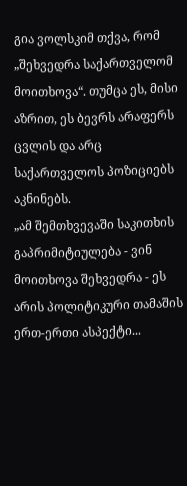გია ვოლსკიმ თქვა, რომ „შეხვედრა საქართველომ მოითხოვა“. თუმცა ეს, მისი აზრით, ეს ბევრს არაფერს ცვლის და არც საქართველოს პოზიციებს აკნინებს.
„ამ შემთხვევაში საკითხის გაპრიმიტიულება - ვინ მოითხოვა შეხვედრა - ეს არის პოლიტიკური თამაშის ერთ-ერთი ასპექტი...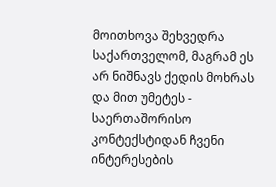მოითხოვა შეხვედრა საქართველომ, მაგრამ ეს არ ნიშნავს ქედის მოხრას და მით უმეტეს - საერთაშორისო კონტექსტიდან ჩვენი ინტერესების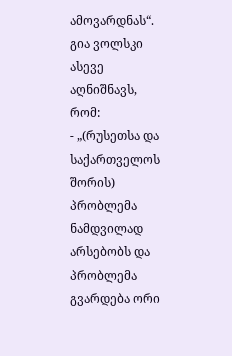ამოვარდნას“.
გია ვოლსკი ასევე აღნიშნავს, რომ:
- „(რუსეთსა და საქართველოს შორის) პრობლემა ნამდვილად არსებობს და პრობლემა გვარდება ორი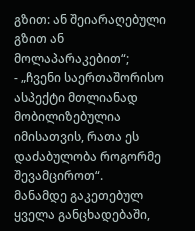გზით: ან შეიარაღებული გზით ან მოლაპარაკებით“;
- „ჩვენი საერთაშორისო ასპექტი მთლიანად მობილიზებულია იმისათვის, რათა ეს დაძაბულობა როგორმე შევამციროთ“.
მანამდე გაკეთებულ ყველა განცხადებაში,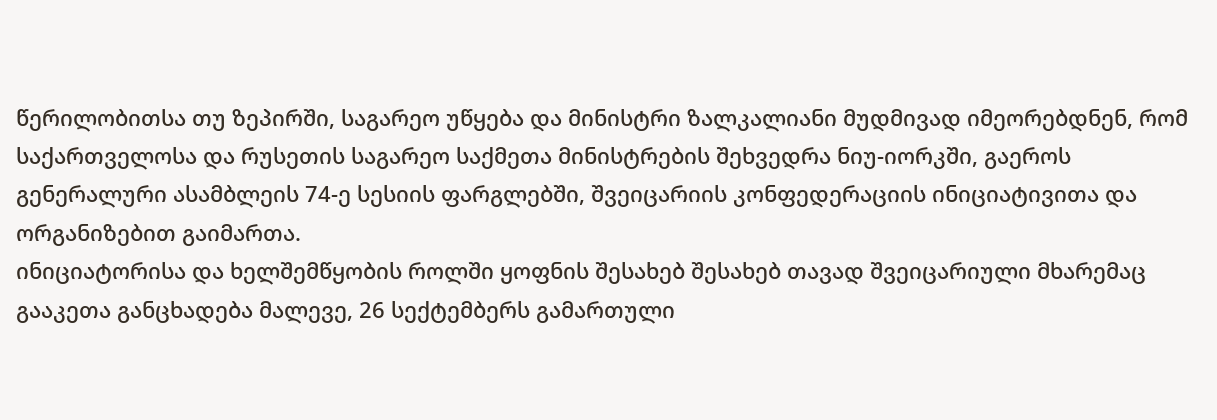წერილობითსა თუ ზეპირში, საგარეო უწყება და მინისტრი ზალკალიანი მუდმივად იმეორებდნენ, რომ საქართველოსა და რუსეთის საგარეო საქმეთა მინისტრების შეხვედრა ნიუ-იორკში, გაეროს გენერალური ასამბლეის 74-ე სესიის ფარგლებში, შვეიცარიის კონფედერაციის ინიციატივითა და ორგანიზებით გაიმართა.
ინიციატორისა და ხელშემწყობის როლში ყოფნის შესახებ შესახებ თავად შვეიცარიული მხარემაც გააკეთა განცხადება მალევე, 26 სექტემბერს გამართული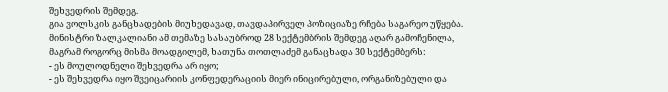შეხვედრის შემდეგ.
გია ვოლსკის განცხადების მიუხედავად, თავდაპირველ პოზიციაზე რჩება საგარეო უწყება. მინისტრი ზალკალიანი ამ თემაზე სასაუბროდ 28 სექტემბრის შემდეგ აღარ გამოჩენილა, მაგრამ როგორც მისმა მოადგილემ, ხათუნა თოთლაძემ განაცხადა 30 სექტემბერს:
- ეს მოულოდნელი შეხვედრა არ იყო;
- ეს შეხვედრა იყო შვეიცარიის კონფედერაციის მიერ ინიცირებული, ორგანიზებული და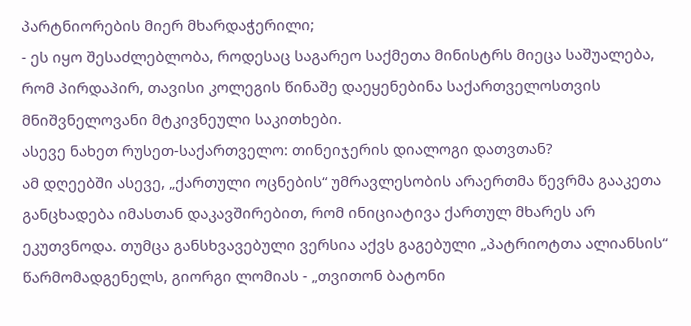პარტნიორების მიერ მხარდაჭერილი;
- ეს იყო შესაძლებლობა, როდესაც საგარეო საქმეთა მინისტრს მიეცა საშუალება, რომ პირდაპირ, თავისი კოლეგის წინაშე დაეყენებინა საქართველოსთვის მნიშვნელოვანი მტკივნეული საკითხები.
ასევე ნახეთ რუსეთ-საქართველო: თინეიჯერის დიალოგი დათვთან?
ამ დღეებში ასევე, „ქართული ოცნების“ უმრავლესობის არაერთმა წევრმა გააკეთა განცხადება იმასთან დაკავშირებით, რომ ინიციატივა ქართულ მხარეს არ ეკუთვნოდა. თუმცა განსხვავებული ვერსია აქვს გაგებული „პატრიოტთა ალიანსის“ წარმომადგენელს, გიორგი ლომიას - „თვითონ ბატონი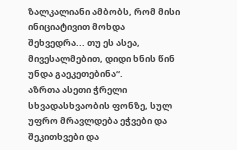ზალკალიანი ამბობს, რომ მისი ინიციატივით მოხდა შეხვედრა... თუ ეს ასეა, მივესალმებით, დიდი ხნის წინ უნდა გაეკეთებინა“.
აზრთა ასეთი ჭრელი სხვადასხვაობის ფონზე, სულ უფრო მრავლდება ეჭვები და შეკითხვები და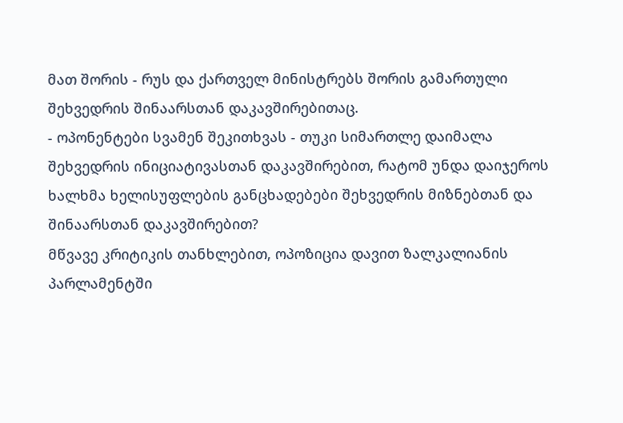მათ შორის - რუს და ქართველ მინისტრებს შორის გამართული შეხვედრის შინაარსთან დაკავშირებითაც.
- ოპონენტები სვამენ შეკითხვას - თუკი სიმართლე დაიმალა შეხვედრის ინიციატივასთან დაკავშირებით, რატომ უნდა დაიჯეროს ხალხმა ხელისუფლების განცხადებები შეხვედრის მიზნებთან და შინაარსთან დაკავშირებით?
მწვავე კრიტიკის თანხლებით, ოპოზიცია დავით ზალკალიანის პარლამენტში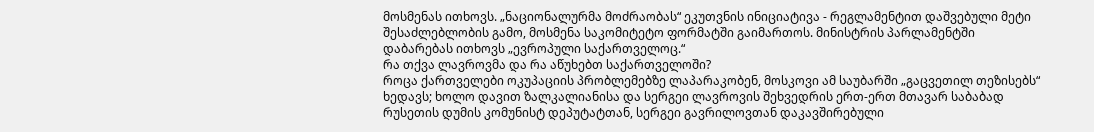მოსმენას ითხოვს. „ნაციონალურმა მოძრაობას“ ეკუთვნის ინიციატივა - რეგლამენტით დაშვებული მეტი შესაძლებლობის გამო, მოსმენა საკომიტეტო ფორმატში გაიმართოს. მინისტრის პარლამენტში დაბარებას ითხოვს „ევროპული საქართველოც.“
რა თქვა ლავროვმა და რა აწუხებთ საქართველოში?
როცა ქართველები ოკუპაციის პრობლემებზე ლაპარაკობენ, მოსკოვი ამ საუბარში „გაცვეთილ თეზისებს“ ხედავს; ხოლო დავით ზალკალიანისა და სერგეი ლავროვის შეხვედრის ერთ-ერთ მთავარ საბაბად რუსეთის დუმის კომუნისტ დეპუტატთან, სერგეი გავრილოვთან დაკავშირებული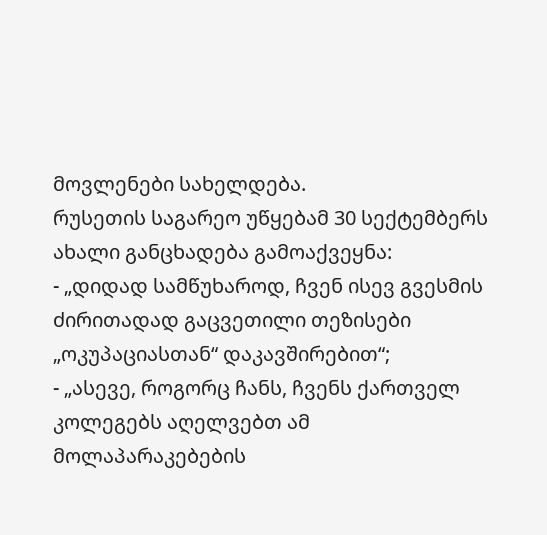მოვლენები სახელდება.
რუსეთის საგარეო უწყებამ 30 სექტემბერს ახალი განცხადება გამოაქვეყნა:
- „დიდად სამწუხაროდ, ჩვენ ისევ გვესმის ძირითადად გაცვეთილი თეზისები „ოკუპაციასთან“ დაკავშირებით“;
- „ასევე, როგორც ჩანს, ჩვენს ქართველ კოლეგებს აღელვებთ ამ მოლაპარაკებების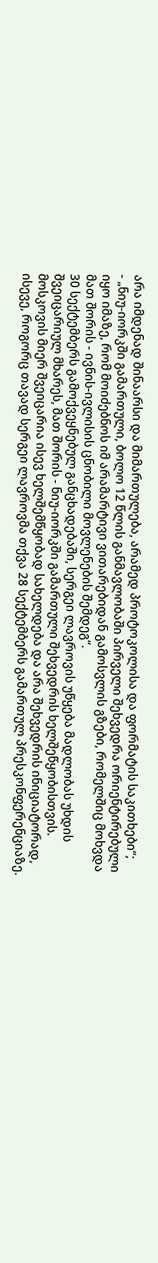არა იმდენად შინაარსი და მიმართულება, არამედ პროტოკოლისა და ფორმატის საკითხები“;
- „ნიუ-იორკში გამართული, ბოლო 12 წლის განმავლობაში პირველი შეხვედრა ორიენტირებული იყო იმაზე, რომ მოიძებნოს იმ არამარტივი ვითარებიდან გამოსვლის გზები, რომელშიც მოხვდა მათ შორის - ივნის-ივლისის ცნობილი მოვლენების შემდეგ“.
30 სექტემბერს გამოქვეყნებულ განცხადებაში, სერგეი ლავროვის უწყება მადლობას უხდის შვეიცარიულ მხარეს, მათ შორის - ნიუ-იორკში გამართული შეხვედრის ხელშეწყობისთვის. მოსკოვის მიერ შვეიცარია ისევ ხელშემწყობად სახელდება და არა შეხვედრის ინიციატორად, ისევე, როგორც თავად სერგეი ლავროვმა თქვა 28 სექტემბერს გამართულ პრესკონფერენციაზე.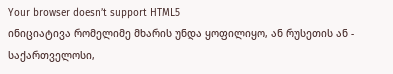Your browser doesn’t support HTML5
ინიციატივა რომელიმე მხარის უნდა ყოფილიყო, ან რუსეთის ან - საქართველოსი,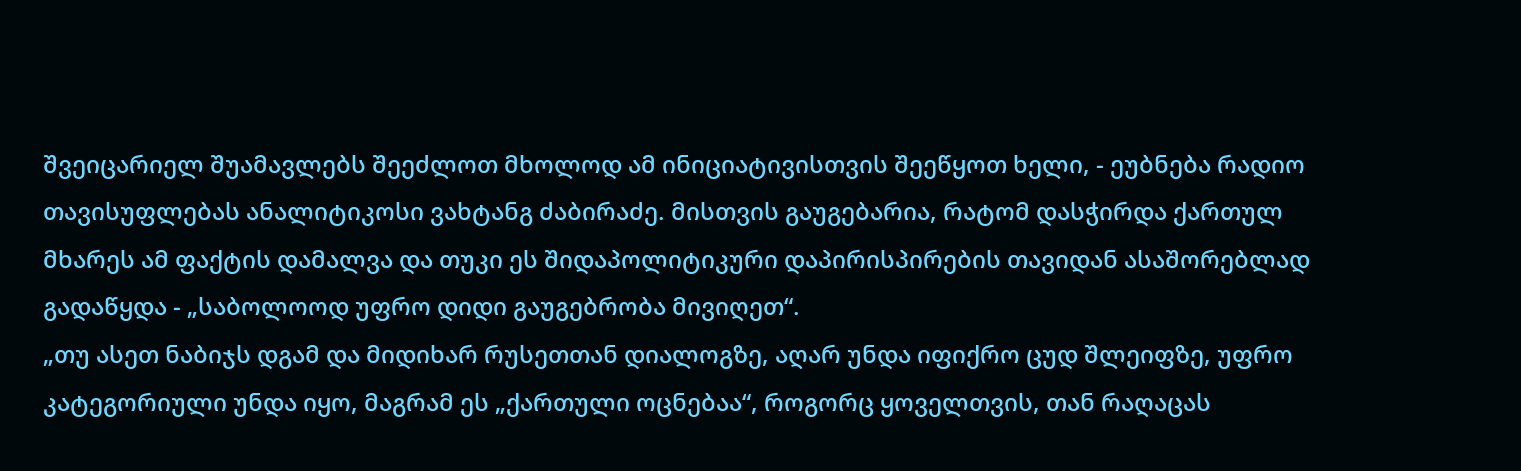შვეიცარიელ შუამავლებს შეეძლოთ მხოლოდ ამ ინიციატივისთვის შეეწყოთ ხელი, - ეუბნება რადიო თავისუფლებას ანალიტიკოსი ვახტანგ ძაბირაძე. მისთვის გაუგებარია, რატომ დასჭირდა ქართულ მხარეს ამ ფაქტის დამალვა და თუკი ეს შიდაპოლიტიკური დაპირისპირების თავიდან ასაშორებლად გადაწყდა - „საბოლოოდ უფრო დიდი გაუგებრობა მივიღეთ“.
„თუ ასეთ ნაბიჯს დგამ და მიდიხარ რუსეთთან დიალოგზე, აღარ უნდა იფიქრო ცუდ შლეიფზე, უფრო კატეგორიული უნდა იყო, მაგრამ ეს „ქართული ოცნებაა“, როგორც ყოველთვის, თან რაღაცას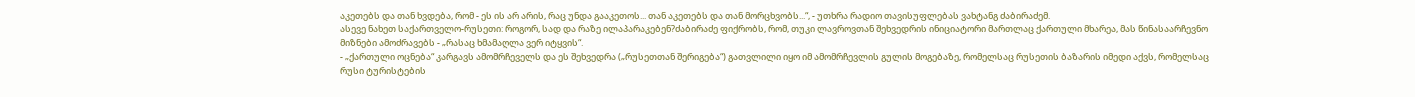აკეთებს და თან ხვდება, რომ - ეს ის არ არის, რაც უნდა გააკეთოს... თან აკეთებს და თან მორცხვობს...“, - უთხრა რადიო თავისუფლებას ვახტანგ ძაბირაძემ.
ასევე ნახეთ საქართველო-რუსეთი: როგორ, სად და რაზე ილაპარაკებენ?ძაბირაძე ფიქრობს, რომ, თუკი ლავროვთან შეხვედრის ინიციატორი მართლაც ქართული მხარეა, მას წინასაარჩევნო მიზნები ამოძრავებს - „რასაც ხმამაღლა ვერ იტყვის“.
- „ქართული ოცნება“ კარგავს ამომრჩეველს და ეს შეხვედრა („რუსეთთან შერიგება“) გათვლილი იყო იმ ამომრჩევლის გულის მოგებაზე, რომელსაც რუსეთის ბაზარის იმედი აქვს, რომელსაც რუსი ტურისტების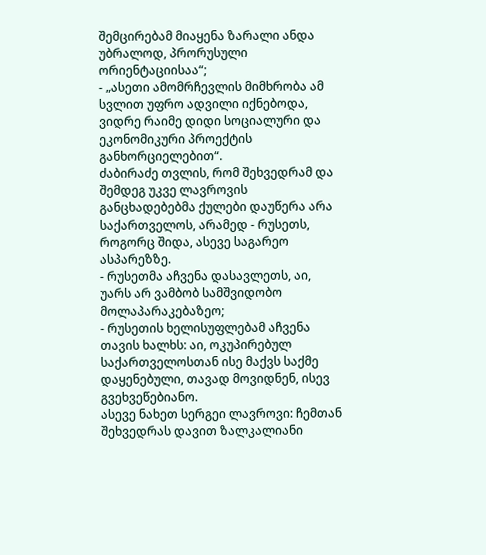შემცირებამ მიაყენა ზარალი ანდა უბრალოდ, პრორუსული ორიენტაციისაა“;
- „ასეთი ამომრჩევლის მიმხრობა ამ სვლით უფრო ადვილი იქნებოდა, ვიდრე რაიმე დიდი სოციალური და ეკონომიკური პროექტის განხორციელებით“.
ძაბირაძე თვლის, რომ შეხვედრამ და შემდეგ უკვე ლავროვის განცხადებებმა ქულები დაუწერა არა საქართველოს, არამედ - რუსეთს, როგორც შიდა, ასევე საგარეო ასპარეზზე.
- რუსეთმა აჩვენა დასავლეთს, აი, უარს არ ვამბობ სამშვიდობო მოლაპარაკებაზეო;
- რუსეთის ხელისუფლებამ აჩვენა თავის ხალხს: აი, ოკუპირებულ საქართველოსთან ისე მაქვს საქმე დაყენებული, თავად მოვიდნენ, ისევ გვეხვეწებიანო.
ასევე ნახეთ სერგეი ლავროვი: ჩემთან შეხვედრას დავით ზალკალიანი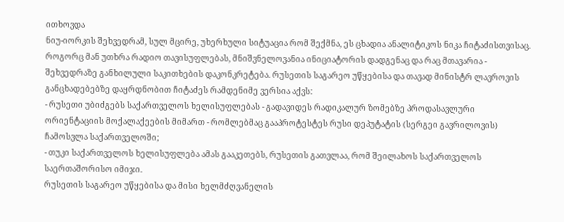ითხოვდა
ნიუ-იორკის შეხვედრამ, სულ მცირე, უხერხული სიტუაცია რომ შექმნა, ეს ცხადია ანალიტიკოს ნიკა ჩიტაძისთვისაც. როგორც მან უთხრა რადიო თავისუფლებას, მნიშვნელოვანია ინიციატორის დადგენაც და რაც მთავარია - შეხვედრაზე განხილული საკითხების დაკონკრეტება. რუსეთის საგარეო უწყებისა და თავად მინისტრ ლავროვის განცხადებებზე დაყრდნობით ჩიტაძეს რამდენიმე ვერსია აქვს:
- რუსეთი უბიძგებს საქართველოს ხელისუფლებას - გადავიდეს რადიკალურ ზომებზე პროდასავლური ორიენტაციის მოქალაქეების მიმართ - რომლებმაც გააპროტესტეს რუსი დეპუტატის (სერგეი გავრილოვის) ჩამოსვლა საქართველოში;
- თუკი საქართველოს ხელისუფლება ამას გააკეთებს, რუსეთის გათვლაა, რომ შეილახოს საქართველოს საერთაშორისო იმიჯი.
რუსეთის საგარეო უწყებისა და მისი ხელმძღვანელის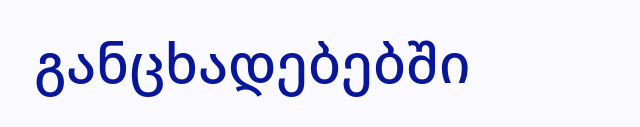განცხადებებში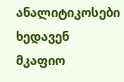ანალიტიკოსები ხედავენ მკაფიო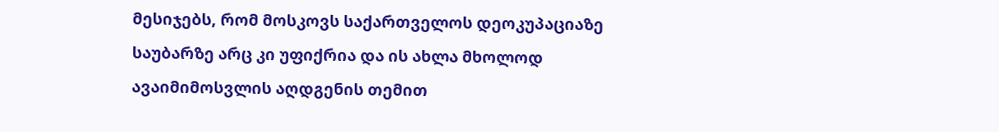მესიჯებს, რომ მოსკოვს საქართველოს დეოკუპაციაზე საუბარზე არც კი უფიქრია და ის ახლა მხოლოდ ავაიმიმოსვლის აღდგენის თემით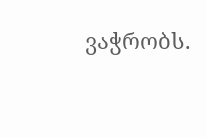ვაჭრობს.